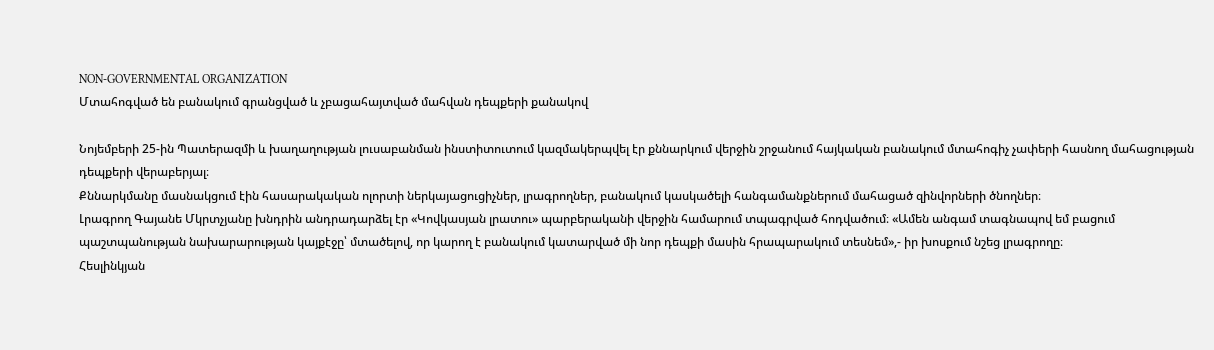NON-GOVERNMENTAL ORGANIZATION
Մտահոգված են բանակում գրանցված և չբացահայտված մահվան դեպքերի քանակով

Նոյեմբերի 25-ին Պատերազմի և խաղաղության լուսաբանման ինստիտուտում կազմակերպվել էր քննարկում վերջին շրջանում հայկական բանակում մտահոգիչ չափերի հասնող մահացության դեպքերի վերաբերյալ։
Քննարկմանը մասնակցում էին հասարակական ոլորտի ներկայացուցիչներ, լրագրողներ, բանակում կասկածելի հանգամանքներում մահացած զինվորների ծնողներ։
Լրագրող Գայանե Մկրտչյանը խնդրին անդրադարձել էր «Կովկասյան լրատու» պարբերականի վերջին համարում տպագրված հոդվածում։ «Ամեն անգամ տագնապով եմ բացում պաշտպանության նախարարության կայքէջը՝ մտածելով, որ կարող է բանակում կատարված մի նոր դեպքի մասին հրապարակում տեսնեմ»,- իր խոսքում նշեց լրագրողը։
Հեսլինկյան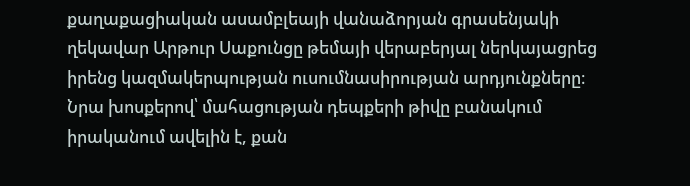քաղաքացիական ասամբլեայի վանաձորյան գրասենյակի ղեկավար Արթուր Սաքունցը թեմայի վերաբերյալ ներկայացրեց իրենց կազմակերպության ուսումնասիրության արդյունքները։ Նրա խոսքերով՝ մահացության դեպքերի թիվը բանակում իրականում ավելին է, քան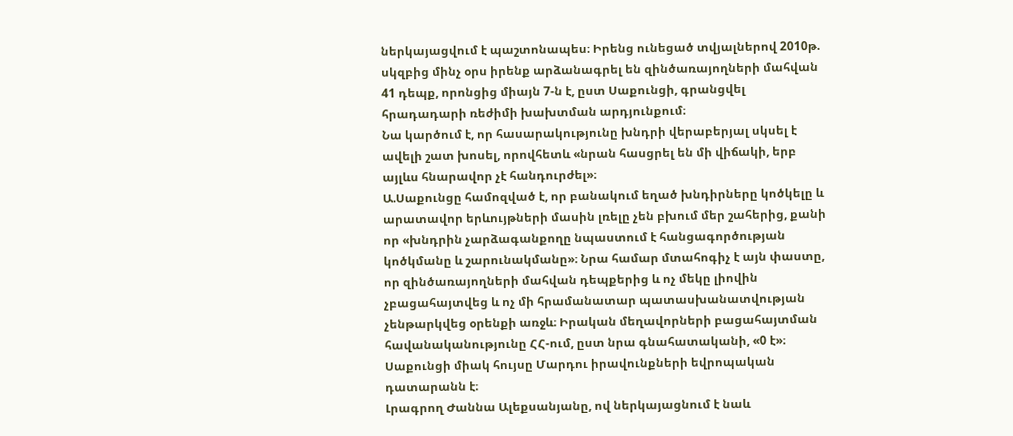ներկայացվում է պաշտոնապես։ Իրենց ունեցած տվյալներով 2010թ. սկզբից մինչ օրս իրենք արձանագրել են զինծառայողների մահվան 41 դեպք, որոնցից միայն 7-ն է, ըստ Սաքունցի, գրանցվել հրադադարի ռեժիմի խախտման արդյունքում։
Նա կարծում է, որ հասարակությունը խնդրի վերաբերյալ սկսել է ավելի շատ խոսել, որովհետև «նրան հասցրել են մի վիճակի, երբ այլևս հնարավոր չէ հանդուրժել»։
Ա.Սաքունցը համոզված է, որ բանակում եղած խնդիրները կոծկելը և արատավոր երևույթների մասին լռելը չեն բխում մեր շահերից, քանի որ «խնդրին չարձագանքողը նպաստում է հանցագործության կոծկմանը և շարունակմանը»։ Նրա համար մտահոգիչ է այն փաստը, որ զինծառայողների մահվան դեպքերից և ոչ մեկը լիովին չբացահայտվեց և ոչ մի հրամանատար պատասխանատվության չենթարկվեց օրենքի առջև։ Իրական մեղավորների բացահայտման հավանականությունը ՀՀ-ում, ըստ նրա գնահատականի, «0 է»։ Սաքունցի միակ հույսը Մարդու իրավունքների եվրոպական դատարանն է։
Լրագրող Ժաննա Ալեքսանյանը, ով ներկայացնում է նաև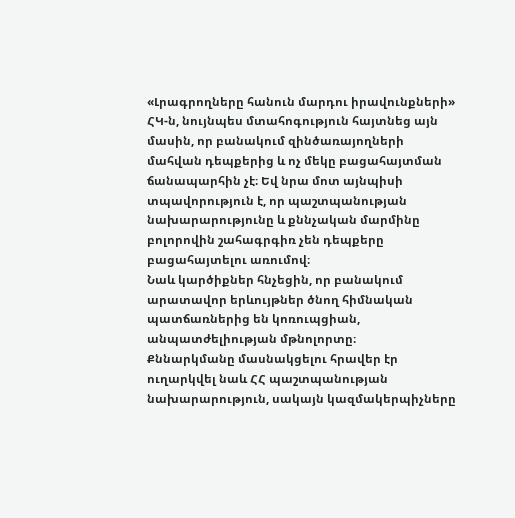«Լրագրողները հանուն մարդու իրավունքների» ՀԿ-ն, նույնպես մտահոգություն հայտնեց այն մասին, որ բանակում զինծառայողների մահվան դեպքերից և ոչ մեկը բացահայտման ճանապարհին չէ։ Եվ նրա մոտ այնպիսի տպավորություն է, որ պաշտպանության նախարարությունը և քննչական մարմինը բոլորովին շահագրգիռ չեն դեպքերը բացահայտելու առումով։
Նաև կարծիքներ հնչեցին, որ բանակում արատավոր երևույթներ ծնող հիմնական պատճառներից են կոռուպցիան, անպատժելիության մթնոլորտը։
Քննարկմանը մասնակցելու հրավեր էր ուղարկվել նաև ՀՀ պաշտպանության նախարարություն, սակայն կազմակերպիչները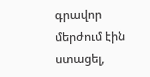գրավոր մերժում էին ստացել,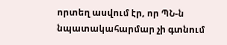որտեղ ասվում էր, որ ՊՆ-ն նպատակահարմար չի գտնում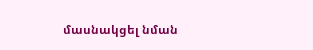մասնակցել նման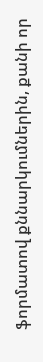ֆորմատով քննարկումներին, քանի որ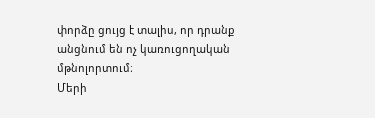փորձը ցույց է տալիս, որ դրանք անցնում են ոչ կառուցողական մթնոլորտում։
Մերի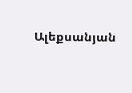Ալեքսանյան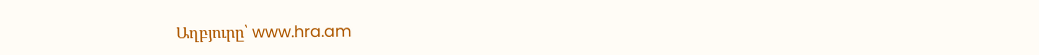Աղբյուրը՝ www.hra.am